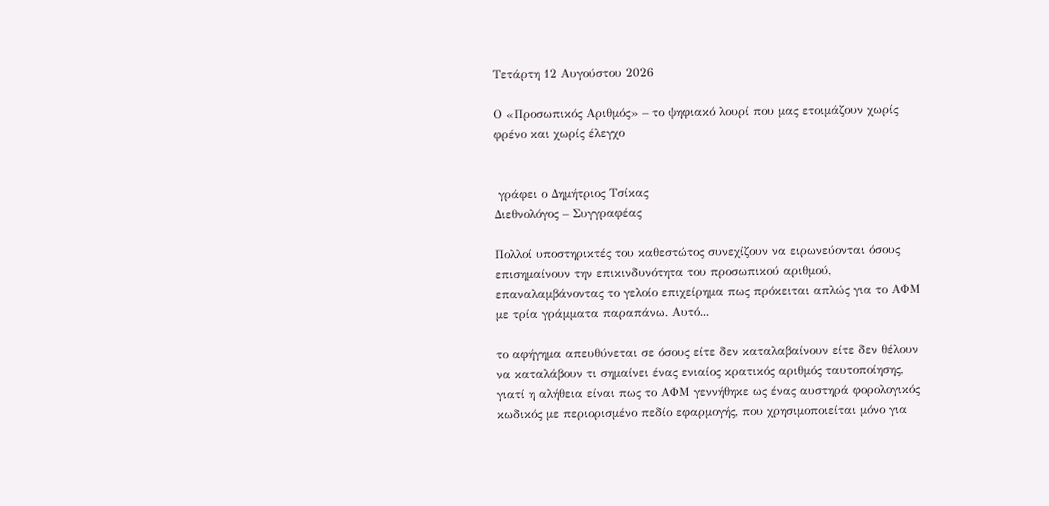Τετάρτη 12 Αυγούστου 2026

Ο «Προσωπικός Αριθμός» – το ψηφιακό λουρί που μας ετοιμάζουν χωρίς φρένο και χωρίς έλεγχο


 γράφει ο Δημήτριος Τσίκας
Διεθνολόγος – Συγγραφέας

Πολλοί υποστηρικτές του καθεστώτος συνεχίζουν να ειρωνεύονται όσους επισημαίνουν την επικινδυνότητα του προσωπικού αριθμού, επαναλαμβάνοντας το γελοίο επιχείρημα πως πρόκειται απλώς για το ΑΦΜ με τρία γράμματα παραπάνω. Αυτό...

το αφήγημα απευθύνεται σε όσους είτε δεν καταλαβαίνουν είτε δεν θέλουν να καταλάβουν τι σημαίνει ένας ενιαίος κρατικός αριθμός ταυτοποίησης, γιατί η αλήθεια είναι πως το ΑΦΜ γεννήθηκε ως ένας αυστηρά φορολογικός κωδικός με περιορισμένο πεδίο εφαρμογής, που χρησιμοποιείται μόνο για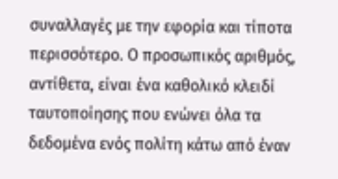συναλλαγές με την εφορία και τίποτα περισσότερο. Ο προσωπικός αριθμός, αντίθετα, είναι ένα καθολικό κλειδί ταυτοποίησης που ενώνει όλα τα δεδομένα ενός πολίτη κάτω από έναν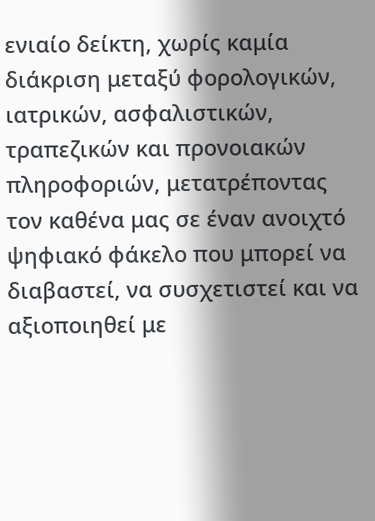ενιαίο δείκτη, χωρίς καμία διάκριση μεταξύ φορολογικών, ιατρικών, ασφαλιστικών, τραπεζικών και προνοιακών πληροφοριών, μετατρέποντας τον καθένα μας σε έναν ανοιχτό ψηφιακό φάκελο που μπορεί να διαβαστεί, να συσχετιστεί και να αξιοποιηθεί με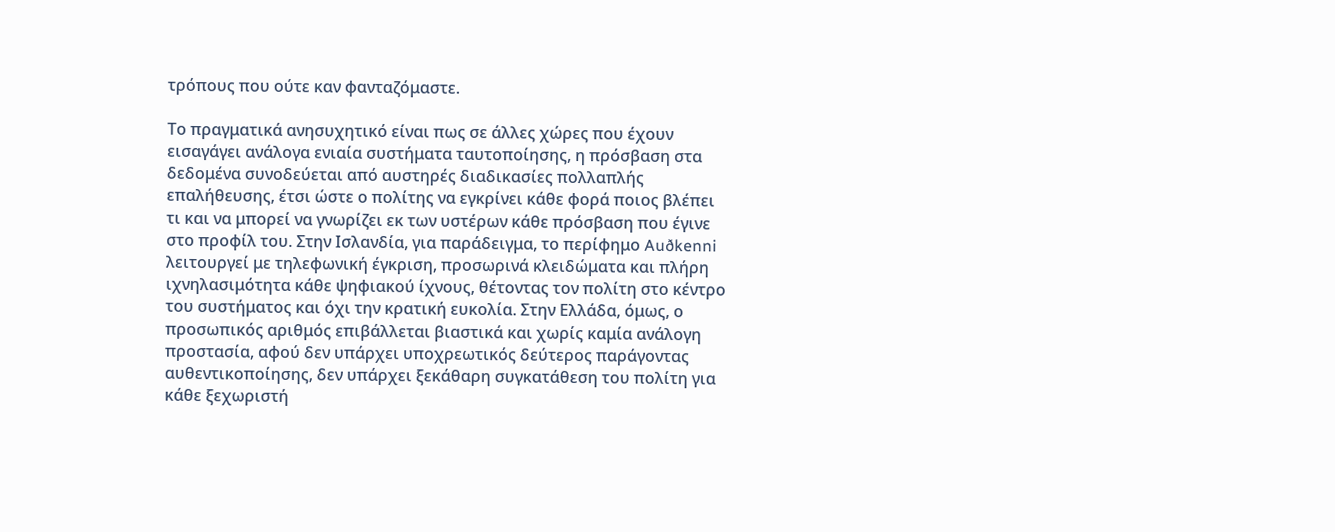τρόπους που ούτε καν φανταζόμαστε.

Το πραγματικά ανησυχητικό είναι πως σε άλλες χώρες που έχουν εισαγάγει ανάλογα ενιαία συστήματα ταυτοποίησης, η πρόσβαση στα δεδομένα συνοδεύεται από αυστηρές διαδικασίες πολλαπλής επαλήθευσης, έτσι ώστε ο πολίτης να εγκρίνει κάθε φορά ποιος βλέπει τι και να μπορεί να γνωρίζει εκ των υστέρων κάθε πρόσβαση που έγινε στο προφίλ του. Στην Ισλανδία, για παράδειγμα, το περίφημο Auðkenni λειτουργεί με τηλεφωνική έγκριση, προσωρινά κλειδώματα και πλήρη ιχνηλασιμότητα κάθε ψηφιακού ίχνους, θέτοντας τον πολίτη στο κέντρο του συστήματος και όχι την κρατική ευκολία. Στην Ελλάδα, όμως, ο προσωπικός αριθμός επιβάλλεται βιαστικά και χωρίς καμία ανάλογη προστασία, αφού δεν υπάρχει υποχρεωτικός δεύτερος παράγοντας αυθεντικοποίησης, δεν υπάρχει ξεκάθαρη συγκατάθεση του πολίτη για κάθε ξεχωριστή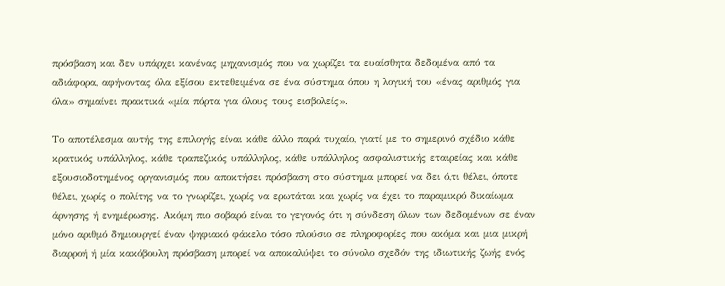πρόσβαση και δεν υπάρχει κανένας μηχανισμός που να χωρίζει τα ευαίσθητα δεδομένα από τα αδιάφορα, αφήνοντας όλα εξίσου εκτεθειμένα σε ένα σύστημα όπου η λογική του «ένας αριθμός για όλα» σημαίνει πρακτικά «μία πόρτα για όλους τους εισβολείς».

Το αποτέλεσμα αυτής της επιλογής είναι κάθε άλλο παρά τυχαίο, γιατί με το σημερινό σχέδιο κάθε κρατικός υπάλληλος, κάθε τραπεζικός υπάλληλος, κάθε υπάλληλος ασφαλιστικής εταιρείας και κάθε εξουσιοδοτημένος οργανισμός που αποκτήσει πρόσβαση στο σύστημα μπορεί να δει ό,τι θέλει, όποτε θέλει, χωρίς ο πολίτης να το γνωρίζει, χωρίς να ερωτάται και χωρίς να έχει το παραμικρό δικαίωμα άρνησης ή ενημέρωσης. Ακόμη πιο σοβαρό είναι το γεγονός ότι η σύνδεση όλων των δεδομένων σε έναν μόνο αριθμό δημιουργεί έναν ψηφιακό φάκελο τόσο πλούσιο σε πληροφορίες που ακόμα και μια μικρή διαρροή ή μία κακόβουλη πρόσβαση μπορεί να αποκαλύψει το σύνολο σχεδόν της ιδιωτικής ζωής ενός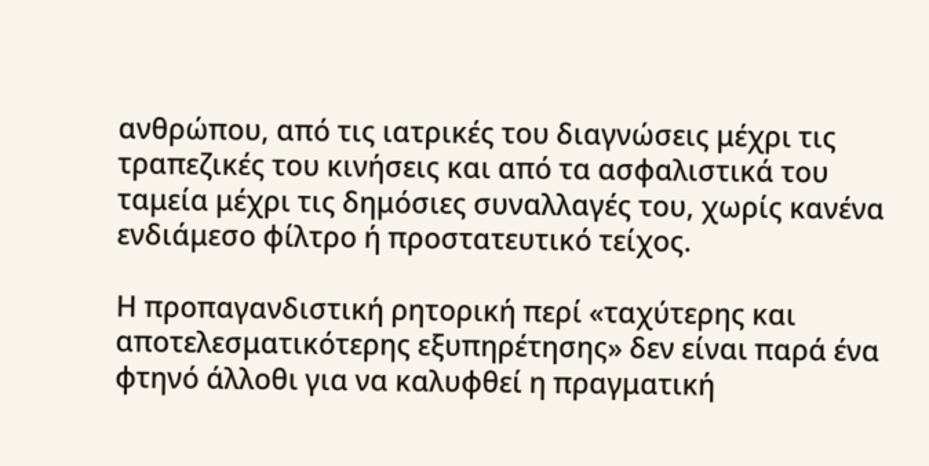ανθρώπου, από τις ιατρικές του διαγνώσεις μέχρι τις τραπεζικές του κινήσεις και από τα ασφαλιστικά του ταμεία μέχρι τις δημόσιες συναλλαγές του, χωρίς κανένα ενδιάμεσο φίλτρο ή προστατευτικό τείχος.

Η προπαγανδιστική ρητορική περί «ταχύτερης και αποτελεσματικότερης εξυπηρέτησης» δεν είναι παρά ένα φτηνό άλλοθι για να καλυφθεί η πραγματική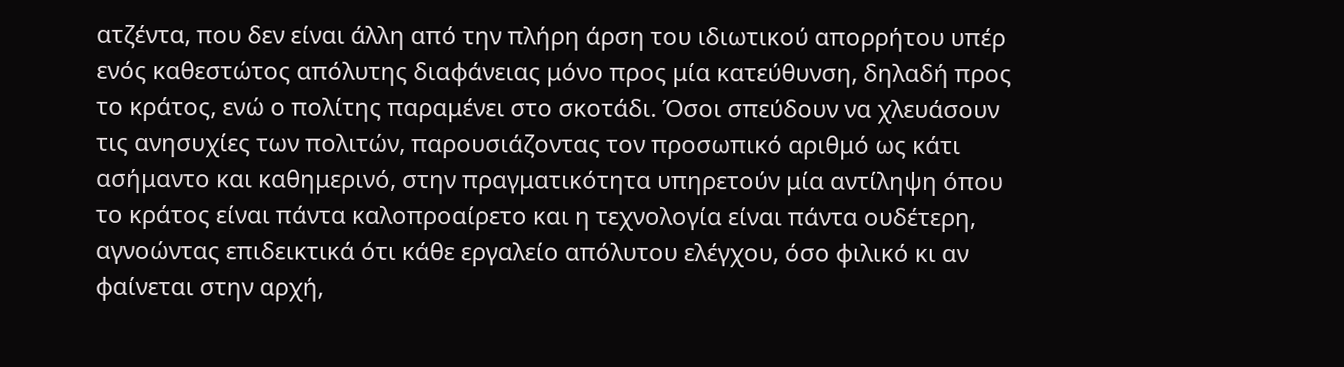ατζέντα, που δεν είναι άλλη από την πλήρη άρση του ιδιωτικού απορρήτου υπέρ ενός καθεστώτος απόλυτης διαφάνειας μόνο προς μία κατεύθυνση, δηλαδή προς το κράτος, ενώ ο πολίτης παραμένει στο σκοτάδι. Όσοι σπεύδουν να χλευάσουν τις ανησυχίες των πολιτών, παρουσιάζοντας τον προσωπικό αριθμό ως κάτι ασήμαντο και καθημερινό, στην πραγματικότητα υπηρετούν μία αντίληψη όπου το κράτος είναι πάντα καλοπροαίρετο και η τεχνολογία είναι πάντα ουδέτερη, αγνοώντας επιδεικτικά ότι κάθε εργαλείο απόλυτου ελέγχου, όσο φιλικό κι αν φαίνεται στην αρχή,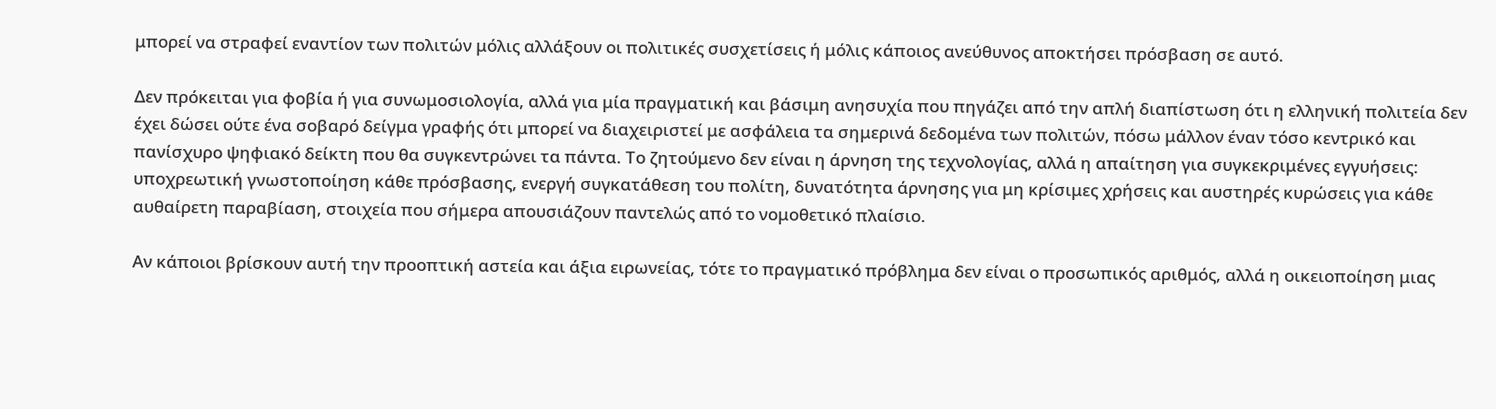μπορεί να στραφεί εναντίον των πολιτών μόλις αλλάξουν οι πολιτικές συσχετίσεις ή μόλις κάποιος ανεύθυνος αποκτήσει πρόσβαση σε αυτό.

Δεν πρόκειται για φοβία ή για συνωμοσιολογία, αλλά για μία πραγματική και βάσιμη ανησυχία που πηγάζει από την απλή διαπίστωση ότι η ελληνική πολιτεία δεν έχει δώσει ούτε ένα σοβαρό δείγμα γραφής ότι μπορεί να διαχειριστεί με ασφάλεια τα σημερινά δεδομένα των πολιτών, πόσω μάλλον έναν τόσο κεντρικό και πανίσχυρο ψηφιακό δείκτη που θα συγκεντρώνει τα πάντα. Το ζητούμενο δεν είναι η άρνηση της τεχνολογίας, αλλά η απαίτηση για συγκεκριμένες εγγυήσεις: υποχρεωτική γνωστοποίηση κάθε πρόσβασης, ενεργή συγκατάθεση του πολίτη, δυνατότητα άρνησης για μη κρίσιμες χρήσεις και αυστηρές κυρώσεις για κάθε αυθαίρετη παραβίαση, στοιχεία που σήμερα απουσιάζουν παντελώς από το νομοθετικό πλαίσιο.

Αν κάποιοι βρίσκουν αυτή την προοπτική αστεία και άξια ειρωνείας, τότε το πραγματικό πρόβλημα δεν είναι ο προσωπικός αριθμός, αλλά η οικειοποίηση μιας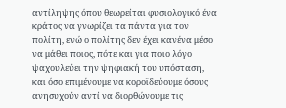αντίληψης όπου θεωρείται φυσιολογικό ένα κράτος να γνωρίζει τα πάντα για τον πολίτη, ενώ ο πολίτης δεν έχει κανένα μέσο να μάθει ποιος, πότε και για ποιο λόγο ψαχουλεύει την ψηφιακή του υπόσταση, και όσο επιμένουμε να κοροϊδεύουμε όσους ανησυχούν αντί να διορθώνουμε τις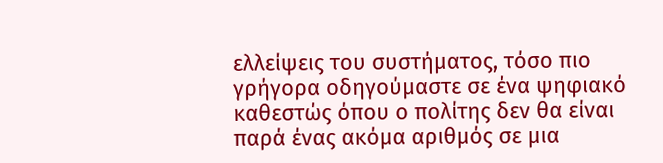ελλείψεις του συστήματος, τόσο πιο γρήγορα οδηγούμαστε σε ένα ψηφιακό καθεστώς όπου ο πολίτης δεν θα είναι παρά ένας ακόμα αριθμός σε μια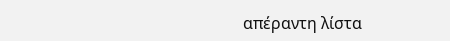απέραντη λίστα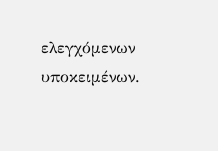ελεγχόμενων υποκειμένων.